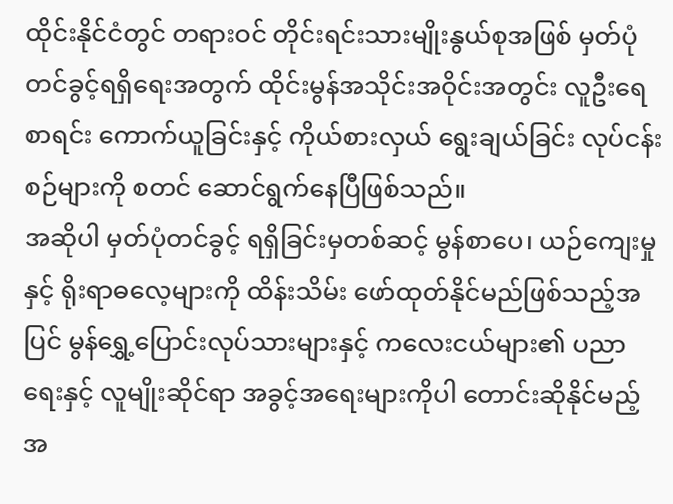ထိုင်းနိုင်ငံတွင် တရားဝင် တိုင်းရင်းသားမျိုးနွယ်စုအဖြစ် မှတ်ပုံတင်ခွင့်ရရှိရေးအတွက် ထိုင်းမွန်အသိုင်းအဝိုင်းအတွင်း လူဦးရေစာရင်း ကောက်ယူခြင်းနှင့် ကိုယ်စားလှယ် ရွေးချယ်ခြင်း လုပ်ငန်းစဉ်များကို စတင် ဆောင်ရွက်နေပြီဖြစ်သည်။
အဆိုပါ မှတ်ပုံတင်ခွင့် ရရှိခြင်းမှတစ်ဆင့် မွန်စာပေ၊ ယဉ်ကျေးမှုနှင့် ရိုးရာဓလေ့များကို ထိန်းသိမ်း ဖော်ထုတ်နိုင်မည်ဖြစ်သည့်အပြင် မွန်ရွှေ့ပြောင်းလုပ်သားများနှင့် ကလေးငယ်များ၏ ပညာရေးနှင့် လူမျိုးဆိုင်ရာ အခွင့်အရေးများကိုပါ တောင်းဆိုနိုင်မည့် အ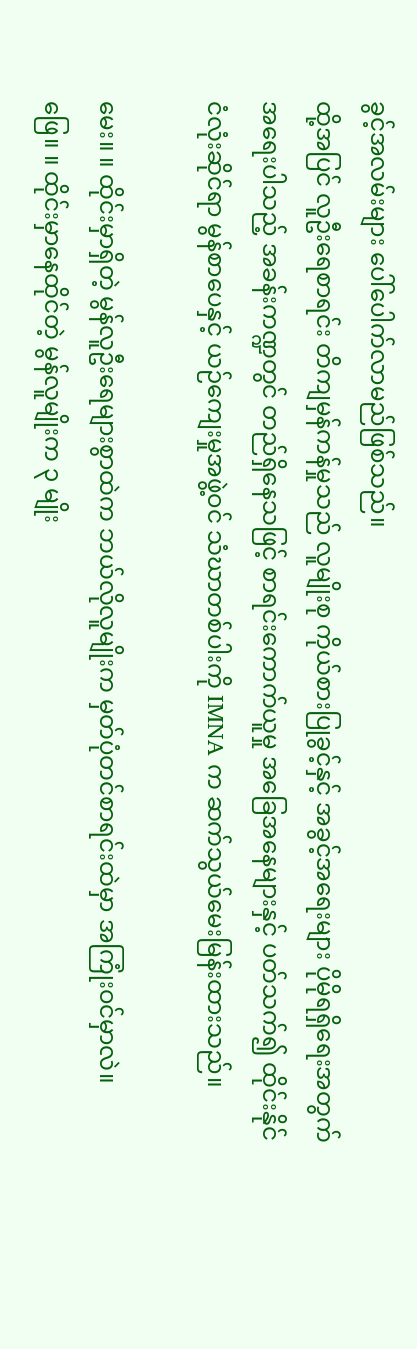ခွင့်အလမ်းများ ပေါ်ပေါက်လာမည်ဖြစ်သည်။
ထို့အပြင် လူဦးရေစာရင်း တိကျမှန်ကန်မှုသည် လူမျိုးစု ကိုယ်စားပြုခွင့်နှင့် အခွင့်အရေးများ ပိုမိုရရှိရေးအတွက် အရေးပါသည့် အခန်းကဏ္ဍတွင် တည်ရှိနေသဖြင့် စာရင်းကောက်ယူမှု အခြေအနေများနှင့် ပတ်သက်၍ ထိုင်းနိုင်ငံလုံးဆိုင်ရာ မွန်စာပေနှင့် ယဉ်ကျေးမှုအဖွဲ့ဝင် သံဃာတစ်ပါးကို IMNA က ဆက်သွယ်မေးမြန်းထားသည်။

မေး။ ။ ထိုင်းမှာရှိတဲ့ မွန်လူဦးရေများစွာထဲက ဘယ်လိုလူမျိုးက မှတ်ပုံတင်စာရင်းထဲမှာ အကြုံးဝင်မှာလဲ။
ဖြေ။ ။ ထိုင်းမှာနေထိုင်တဲ့ မွန်လူမျိုးက ၃ မျိုး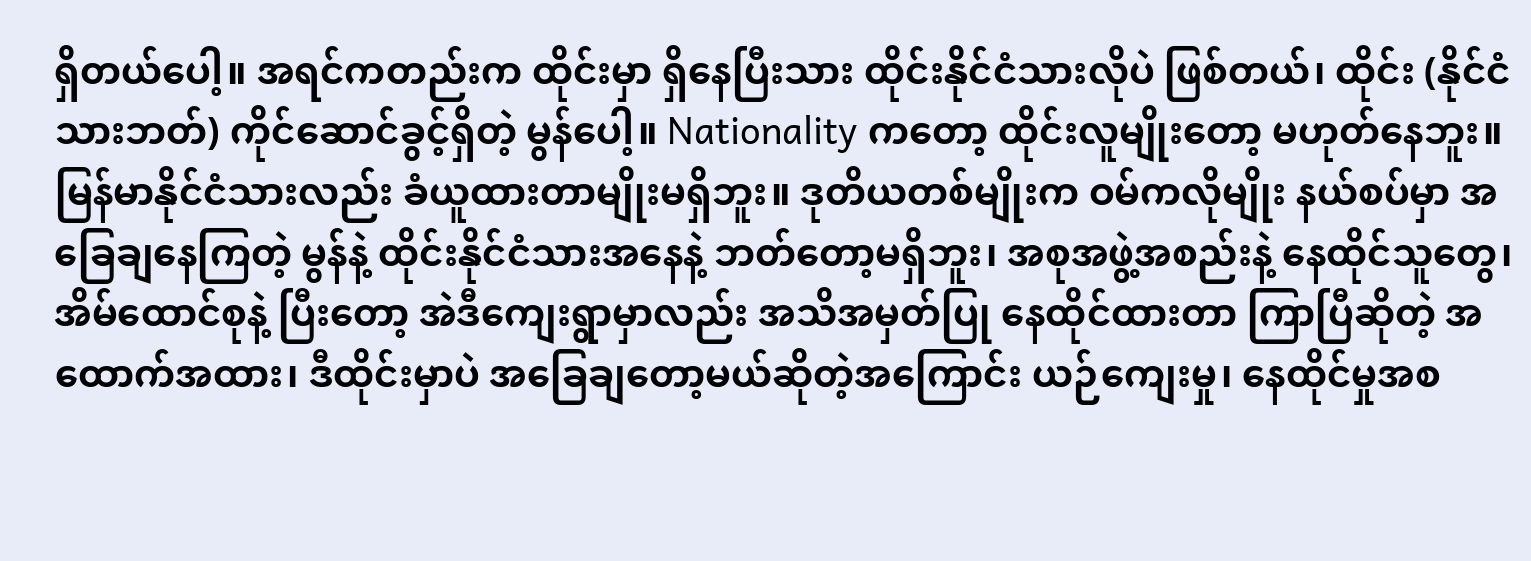ရှိတယ်ပေါ့။ အရင်ကတည်းက ထိုင်းမှာ ရှိနေပြီးသား ထိုင်းနိုင်ငံသားလိုပဲ ဖြစ်တယ်၊ ထိုင်း (နိုင်ငံသားဘတ်) ကိုင်ဆောင်ခွင့်ရှိတဲ့ မွန်ပေါ့။ Nationality ကတော့ ထိုင်းလူမျိုးတော့ မဟုတ်နေဘူး။ မြန်မာနိုင်ငံသားလည်း ခံယူထားတာမျိုးမရှိဘူး။ ဒုတိယတစ်မျိုးက ဝမ်ကလိုမျိုး နယ်စပ်မှာ အခြေချနေကြတဲ့ မွန်နဲ့ ထိုင်းနိုင်ငံသားအနေနဲ့ ဘတ်တော့မရှိဘူး၊ အစုအဖွဲ့အစည်းနဲ့ နေထိုင်သူတွေ၊ အိမ်ထောင်စုနဲ့ ပြီးတော့ အဲဒီကျေးရွာမှာလည်း အသိအမှတ်ပြု နေထိုင်ထားတာ ကြာပြီဆိုတဲ့ အထောက်အထား၊ ဒီထိုင်းမှာပဲ အခြေချတော့မယ်ဆိုတဲ့အကြောင်း ယဉ်ကျေးမှု၊ နေထိုင်မှုအစ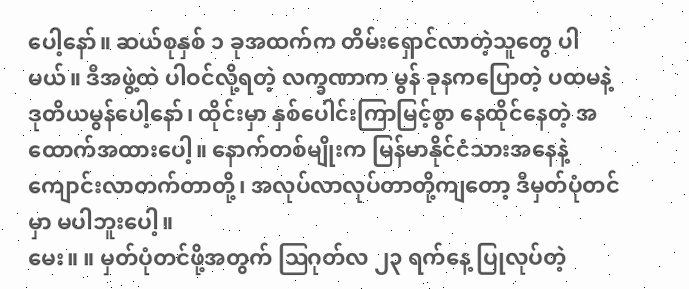ပေါ့နော်။ ဆယ်စုနှစ် ၁ ခုအထက်က တိမ်းရှောင်လာတဲ့သူတွေ ပါမယ်။ ဒီအဖွဲ့ထဲ ပါဝင်လို့ရတဲ့ လက္ခဏာက မွန် ခုနကပြောတဲ့ ပထမနဲ့ ဒုတိယမွန်ပေါ့နော်၊ ထိုင်းမှာ နှစ်ပေါင်းကြာမြင့်စွာ နေထိုင်နေတဲ့ အထောက်အထားပေါ့။ နောက်တစ်မျိုးက မြန်မာနိုင်ငံသားအနေနဲ့ ကျောင်းလာတက်တာတို့၊ အလုပ်လာလုပ်တာတို့ကျတော့ ဒီမှတ်ပုံတင်မှာ မပါဘူးပေါ့။
မေး။ ။ မှတ်ပုံတင်ဖို့အတွက် ဩဂုတ်လ ၂၃ ရက်နေ့ ပြုလုပ်တဲ့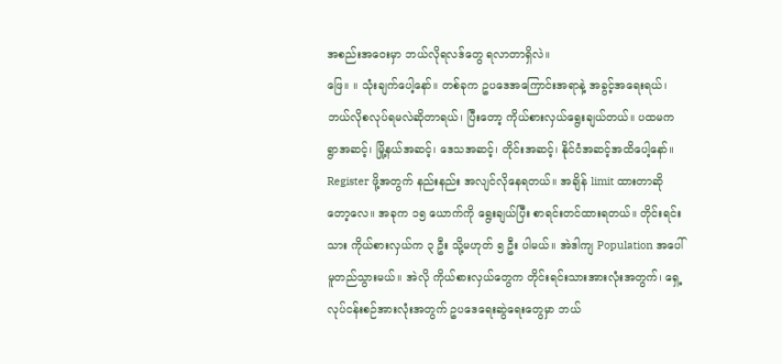အစည်းအဝေးမှာ ဘယ်လိုရလဒ်တွေ ရလာတာရှိလဲ။
ဖြေ။ ။ သုံးချက်ပေါ့နော်။ တစ်ခုက ဥပဒေအကြောင်းအရာနဲ့ အခွင့်အရေးရယ်၊ ဘယ်လိုစလုပ်ရမလဲဆိုတာရယ်၊ ပြီးတော့ ကိုယ်စားလှယ်ရွေးချယ်တယ်။ ပထမက ရွာအဆင့်၊ မြို့နယ်အဆင့်၊ ဒေသအဆင့်၊ တိုင်းအဆင့်၊ နိုင်ငံအဆင့်အထိပေါ့နော်။ Register ဖို့အတွက် နည်းနည်း အလျင်လိုနေရတယ်။ အချိန် limit ထားတာဆိုတော့လေ။ အခုက ၁၅ ယောက်ကို ရွေးချယ်ပြီး စာရင်းတင်ထားရတယ်။ တိုင်းရင်းသား ကိုယ်စားလှယ်က ၃ ဦး သို့မဟုတ် ၅ ဦး ပါမယ်။ အဲဒါကျ Population အပေါ် မူတည်သွားမယ်။ အဲလို ကိုယ်စားလှယ်တွေက တိုင်းရင်းသားအားလုံးအတွက်၊ ရှေ့လုပ်ငန်းစဉ်အားလုံးအတွက် ဥပဒေရေးဆွဲရေးတွေမှာ ဘယ်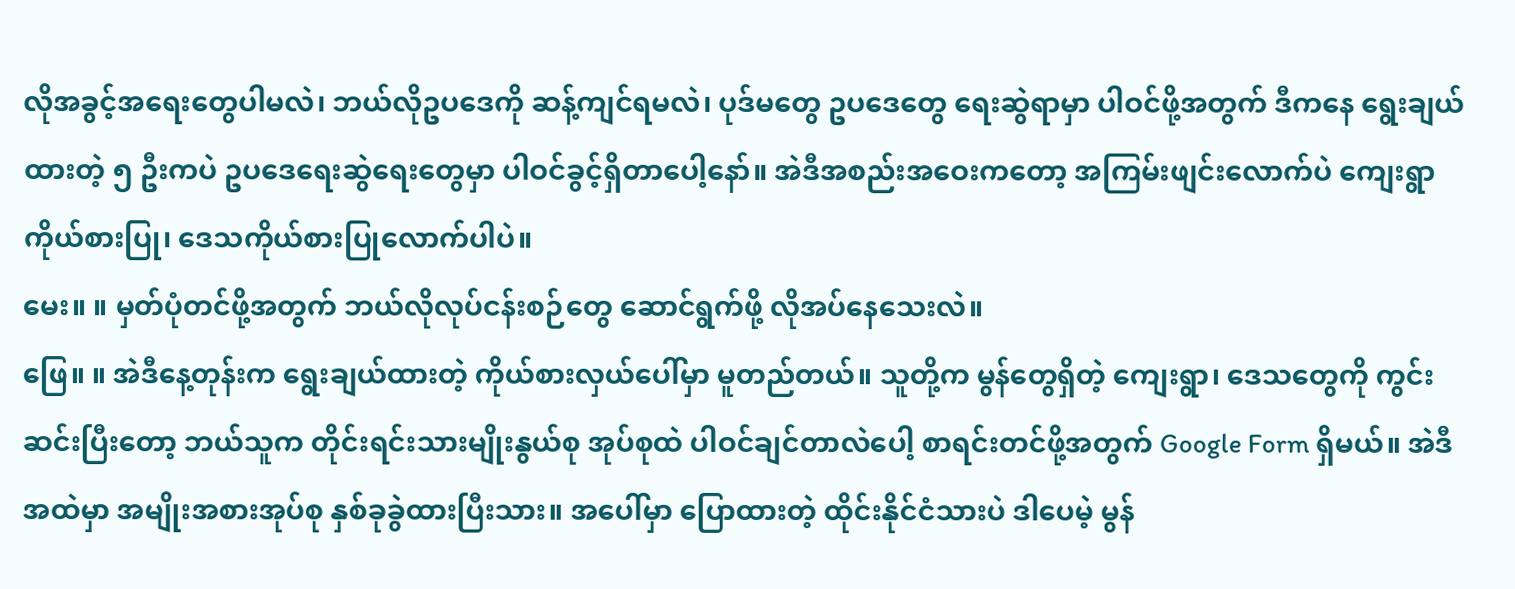လိုအခွင့်အရေးတွေပါမလဲ၊ ဘယ်လိုဥပဒေကို ဆန့်ကျင်ရမလဲ၊ ပုဒ်မတွေ ဥပဒေတွေ ရေးဆွဲရာမှာ ပါဝင်ဖို့အတွက် ဒီကနေ ရွေးချယ်ထားတဲ့ ၅ ဦးကပဲ ဥပဒေရေးဆွဲရေးတွေမှာ ပါဝင်ခွင့်ရှိတာပေါ့နော်။ အဲဒီအစည်းအဝေးကတော့ အကြမ်းဖျင်းလောက်ပဲ ကျေးရွာကိုယ်စားပြု၊ ဒေသကိုယ်စားပြုလောက်ပါပဲ။
မေး။ ။ မှတ်ပုံတင်ဖို့အတွက် ဘယ်လိုလုပ်ငန်းစဉ်တွေ ဆောင်ရွက်ဖို့ လိုအပ်နေသေးလဲ။
ဖြေ။ ။ အဲဒီနေ့တုန်းက ရွေးချယ်ထားတဲ့ ကိုယ်စားလှယ်ပေါ်မှာ မူတည်တယ်။ သူတို့က မွန်တွေရှိတဲ့ ကျေးရွာ၊ ဒေသတွေကို ကွင်းဆင်းပြီးတော့ ဘယ်သူက တိုင်းရင်းသားမျိုးနွယ်စု အုပ်စုထဲ ပါဝင်ချင်တာလဲပေါ့ စာရင်းတင်ဖို့အတွက် Google Form ရှိမယ်။ အဲဒီအထဲမှာ အမျိုးအစားအုပ်စု နှစ်ခုခွဲထားပြီးသား။ အပေါ်မှာ ပြောထားတဲ့ ထိုင်းနိုင်ငံသားပဲ ဒါပေမဲ့ မွန်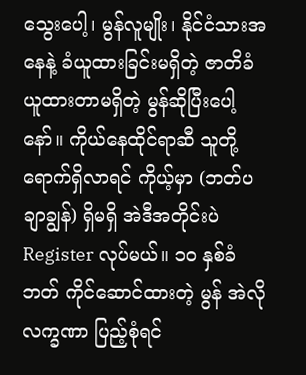သွေးပေါ့၊ မွန်လူမျိုး၊ နိုင်ငံသားအနေနဲ့ ခံယူထားခြင်းမရှိတဲ့ ဇာတိခံယူထားတာမရှိတဲ့ မွန်ဆိုပြီးပေါ့နော်။ ကိုယ်နေထိုင်ရာဆီ သူတို့ရောက်ရှိလာရင် ကိုယ့်မှာ (ဘတ်ပချာချွန်) ရှိမရှိ အဲဒီအတိုင်းပဲ Register လုပ်မယ်။ ၁၀ နှစ်ခံဘတ် ကိုင်ဆောင်ထားတဲ့ မွန် အဲလိုလက္ခဏာ ပြည့်စုံရင်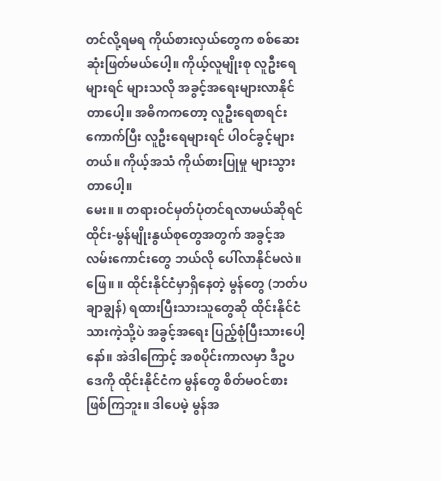တင်လို့ရမရ ကိုယ်စားလှယ်တွေက စစ်ဆေးဆုံးဖြတ်မယ်ပေါ့။ ကိုယ့်လူမျိုးစု လူဦးရေများရင် များသလို အခွင့်အရေးများလာနိုင်တာပေါ့။ အဓိကကတော့ လူဦးရေစာရင်းကောက်ပြီး လူဦးရေများရင် ပါဝင်ခွင့်များတယ်။ ကိုယ့်အသံ ကိုယ်စားပြုမှု များသွားတာပေါ့။
မေး။ ။ တရားဝင်မှတ်ပုံတင်ရလာမယ်ဆိုရင် ထိုင်း-မွန်မျိုးနွယ်စုတွေအတွက် အခွင့်အလမ်းကောင်းတွေ ဘယ်လို ပေါ်လာနိုင်မလဲ။
ဖြေ။ ။ ထိုင်းနိုင်ငံမှာရှိနေတဲ့ မွန်တွေ (ဘတ်ပချာချွန်) ရထားပြီးသားသူတွေဆို ထိုင်းနိုင်ငံသားကဲ့သို့ပဲ အခွင့်အရေး ပြည့်စုံပြီးသားပေါ့နော်။ အဲဒါကြောင့် အစပိုင်းကာလမှာ ဒီဥပဒေကို ထိုင်းနိုင်ငံက မွန်တွေ စိတ်မဝင်စားဖြစ်ကြဘူး။ ဒါပေမဲ့ မွန်အ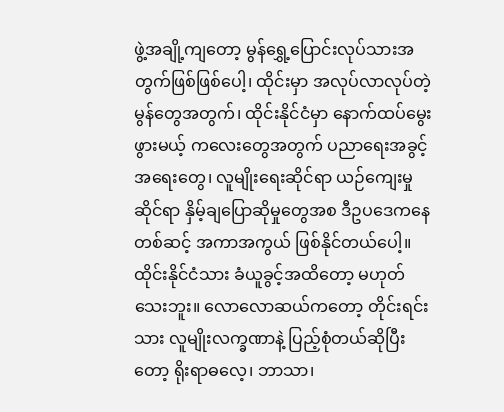ဖွဲ့အချို့ကျတော့ မွန်ရွှေ့ပြောင်းလုပ်သားအတွက်ဖြစ်ဖြစ်ပေါ့၊ ထိုင်းမှာ အလုပ်လာလုပ်တဲ့ မွန်တွေအတွက်၊ ထိုင်းနိုင်ငံမှာ နောက်ထပ်မွေးဖွားမယ့် ကလေးတွေအတွက် ပညာရေးအခွင့်အရေးတွေ၊ လူမျိုးရေးဆိုင်ရာ ယဉ်ကျေးမှုဆိုင်ရာ နှိမ့်ချပြောဆိုမှုတွေအစ ဒီဥပဒေကနေတစ်ဆင့် အကာအကွယ် ဖြစ်နိုင်တယ်ပေါ့။ ထိုင်းနိုင်ငံသား ခံယူခွင့်အထိတော့ မဟုတ်သေးဘူး။ လောလောဆယ်ကတော့ တိုင်းရင်းသား လူမျိုးလက္ခဏာနဲ့ ပြည့်စုံတယ်ဆိုပြီးတော့ ရိုးရာဓလေ့၊ ဘာသာ၊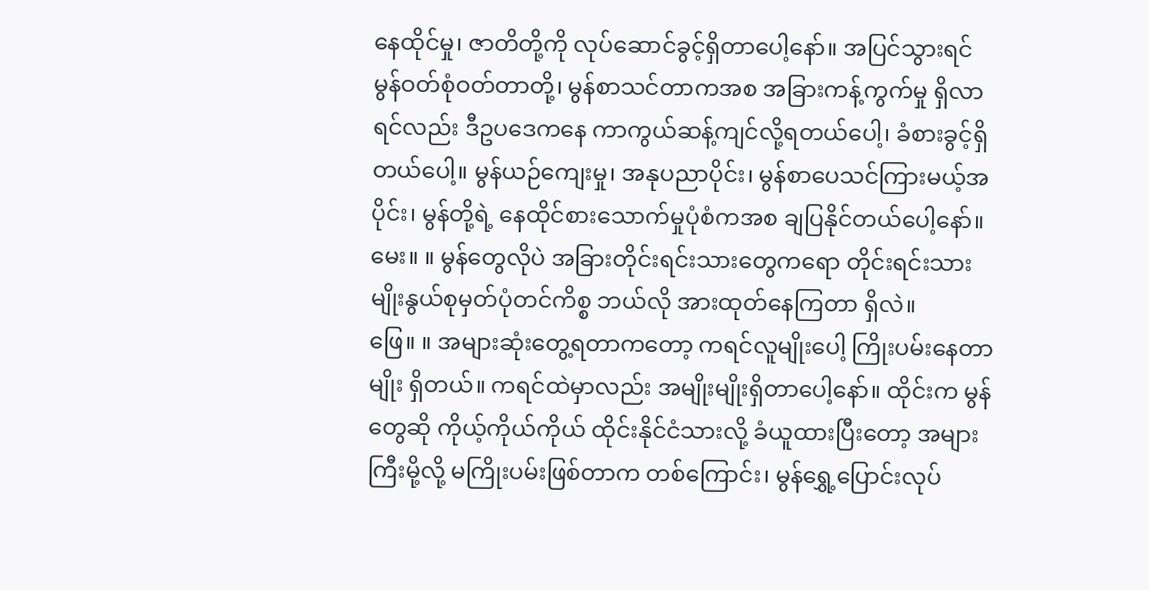နေထိုင်မှု၊ ဇာတိတို့ကို လုပ်ဆောင်ခွင့်ရှိတာပေါ့နော်။ အပြင်သွားရင် မွန်ဝတ်စုံဝတ်တာတို့၊ မွန်စာသင်တာကအစ အခြားကန့်ကွက်မှု ရှိလာရင်လည်း ဒီဥပဒေကနေ ကာကွယ်ဆန့်ကျင်လို့ရတယ်ပေါ့၊ ခံစားခွင့်ရှိတယ်ပေါ့။ မွန်ယဉ်ကျေးမှု၊ အနုပညာပိုင်း၊ မွန်စာပေသင်ကြားမယ့်အပိုင်း၊ မွန်တို့ရဲ့ နေထိုင်စားသောက်မှုပုံစံကအစ ချပြနိုင်တယ်ပေါ့နော်။
မေး။ ။ မွန်တွေလိုပဲ အခြားတိုင်းရင်းသားတွေကရော တိုင်းရင်းသားမျိုးနွယ်စုမှတ်ပုံတင်ကိစ္စ ဘယ်လို အားထုတ်နေကြတာ ရှိလဲ။
ဖြေ။ ။ အများဆုံးတွေ့ရတာကတော့ ကရင်လူမျိုးပေါ့ ကြိုးပမ်းနေတာမျိုး ရှိတယ်။ ကရင်ထဲမှာလည်း အမျိုးမျိုးရှိတာပေါ့နော်။ ထိုင်းက မွန်တွေဆို ကိုယ့်ကိုယ်ကိုယ် ထိုင်းနိုင်ငံသားလို့ ခံယူထားပြီးတော့ အများကြီးမို့လို့ မကြိုးပမ်းဖြစ်တာက တစ်ကြောင်း၊ မွန်ရွှေ့ပြောင်းလုပ်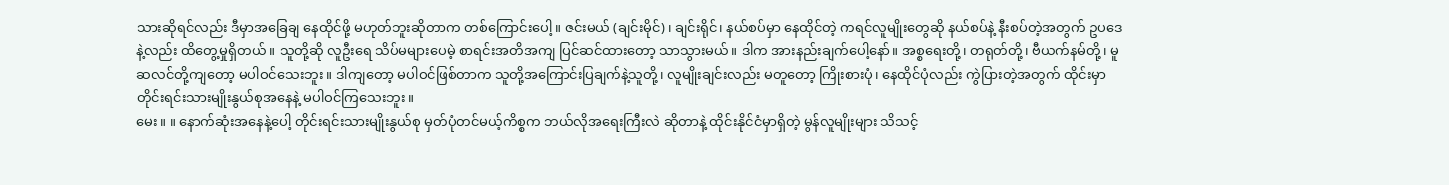သားဆိုရင်လည်း ဒီမှာအခြေချ နေထိုင်ဖို့ မဟုတ်ဘူးဆိုတာက တစ်ကြောင်းပေါ့။ ဇင်းမယ် (ချင်းမိုင်)၊ ချင်းရိုင်၊ နယ်စပ်မှာ နေထိုင်တဲ့ ကရင်လူမျိုးတွေဆို နယ်စပ်နဲ့ နီးစပ်တဲ့အတွက် ဥပဒေနဲ့လည်း ထိတွေ့မှုရှိတယ်။ သူတို့ဆို လူဦးရေ သိပ်မများပေမဲ့ စာရင်းအတိအကျ ပြင်ဆင်ထားတော့ သာသွားမယ်။ ဒါက အားနည်းချက်ပေါ့နော်။ အစ္စရေးတို့၊ တရုတ်တို့၊ ဗီယက်နမ်တို့၊ မူဆလင်တို့ကျတော့ မပါဝင်သေးဘူး။ ဒါကျတော့ မပါဝင်ဖြစ်တာက သူတို့အကြောင်းပြချက်နဲ့သူတို့၊ လူမျိုးချင်းလည်း မတူတော့ ကြိုးစားပုံ၊ နေထိုင်ပုံလည်း ကွဲပြားတဲ့အတွက် ထိုင်းမှာ တိုင်းရင်းသားမျိုးနွယ်စုအနေနဲ့ မပါဝင်ကြသေးဘူး။
မေး။ ။ နောက်ဆုံးအနေနဲ့ပေါ့ တိုင်းရင်းသားမျိုးနွယ်စု မှတ်ပုံတင်မယ့်ကိစ္စက ဘယ်လိုအရေးကြီးလဲ ဆိုတာနဲ့ ထိုင်းနိုင်ငံမှာရှိတဲ့ မွန်လူမျိုးများ သိသင့်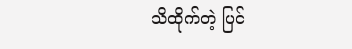သိထိုက်တဲ့ ပြင်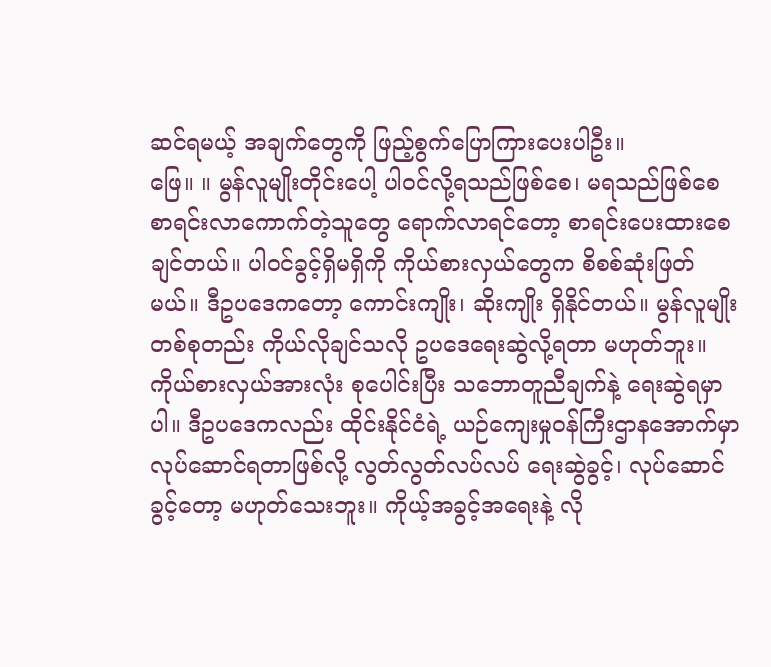ဆင်ရမယ့် အချက်တွေကို ဖြည့်စွက်ပြောကြားပေးပါဦး။
ဖြေ။ ။ မွန်လူမျိုးတိုင်းပေါ့ ပါဝင်လို့ရသည်ဖြစ်စေ၊ မရသည်ဖြစ်စေ စာရင်းလာကောက်တဲ့သူတွေ ရောက်လာရင်တော့ စာရင်းပေးထားစေချင်တယ်။ ပါဝင်ခွင့်ရှိမရှိကို ကိုယ်စားလှယ်တွေက စိစစ်ဆုံးဖြတ်မယ်။ ဒီဥပဒေကတော့ ကောင်းကျိုး၊ ဆိုးကျိုး ရှိနိုင်တယ်။ မွန်လူမျိုးတစ်စုတည်း ကိုယ်လိုချင်သလို ဥပဒေရေးဆွဲလို့ရတာ မဟုတ်ဘူး။ ကိုယ်စားလှယ်အားလုံး စုပေါင်းပြီး သဘောတူညီချက်နဲ့ ရေးဆွဲရမှာပါ။ ဒီဥပဒေကလည်း ထိုင်းနိုင်ငံရဲ့ ယဉ်ကျေးမှုဝန်ကြီးဌာနအောက်မှာ လုပ်ဆောင်ရတာဖြစ်လို့ လွတ်လွတ်လပ်လပ် ရေးဆွဲခွင့်၊ လုပ်ဆောင်ခွင့်တော့ မဟုတ်သေးဘူး။ ကိုယ့်အခွင့်အရေးနဲ့ လို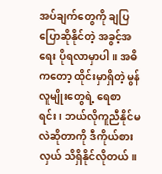အပ်ချက်တွေကို ချပြပြောဆိုနိုင်တဲ့ အခွင့်အရေး ပိုရလာမှာပါ။ အဓိကတော့ ထိုင်းမှာရှိတဲ့ မွန်လူမျိုးတွေရဲ့ ရေစာရင်း၊ ဘယ်လိုကူညီနိုင်မလဲဆိုတာကို ဒီကိုယ်စားလှယ် သိရှိနိုင်လိုတယ်။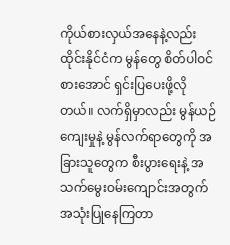ကိုယ်စားလှယ်အနေနဲ့လည်း ထိုင်းနိုင်ငံက မွန်တွေ စိတ်ပါဝင်စားအောင် ရှင်းပြပေးဖို့လိုတယ်။ လက်ရှိမှာလည်း မွန်ယဉ်ကျေးမှုနဲ့ မွန်လက်ရာတွေကို အခြားသူတွေက စီးပွားရေးနဲ့ အသက်မွေးဝမ်းကျောင်းအတွက် အသုံးပြုနေကြတာ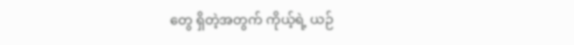တွေ ရှိတဲ့အတွက် ကိုယ့်ရဲ့ ယဉ်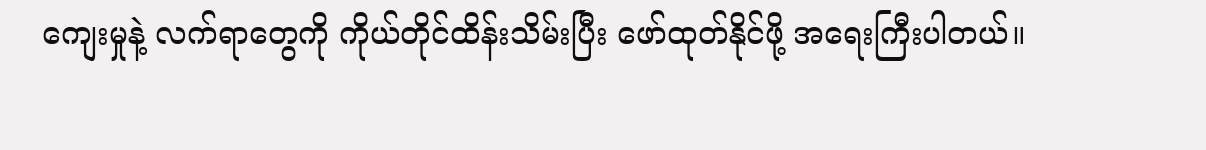ကျေးမှုနဲ့ လက်ရာတွေကို ကိုယ်တိုင်ထိန်းသိမ်းပြီး ဖော်ထုတ်နိုင်ဖို့ အရေးကြီးပါတယ်။